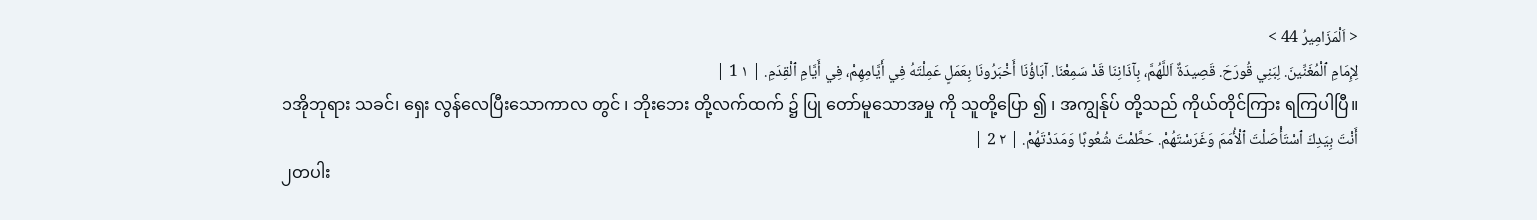< اَلْمَزَامِيرُ 44 >
لِإِمَامِ ٱلْمُغَنِّينَ. لِبَنِي قُورَحَ. قَصِيدَةٌ اَللَّهُمَّ، بِآذَانِنَا قَدْ سَمِعْنَا. آبَاؤُنَا أَخْبَرُونَا بِعَمَلٍ عَمِلْتَهُ فِي أَيَّامِهِمْ، فِي أَيَّامِ ٱلْقِدَمِ. | ١ 1 |
၁အိုဘုရား သခင်၊ ရှေး လွန်လေပြီးသောကာလ တွင် ၊ ဘိုးဘေး တို့လက်ထက် ၌ ပြု တော်မူသောအမှု ကို သူတို့ပြော ၍ ၊ အကျွန်ုပ် တို့သည် ကိုယ်တိုင်ကြား ရကြပါပြီ။
أَنْتَ بِيَدِكَ ٱسْتَأْصَلْتَ ٱلْأُمَمَ وَغَرَسْتَهُمْ. حَطَّمْتَ شُعُوبًا وَمَدَدْتَهُمْ. | ٢ 2 |
၂တပါး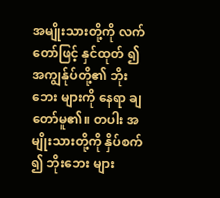အမျိုးသားတို့ကို လက် တော်ဖြင့် နှင်ထုတ် ၍ အကျွန်ုပ်တို့၏ ဘိုးဘေး များကို နေရာ ချတော်မူ၏။ တပါး အမျိုးသားတို့ကို နှိပ်စက် ၍ ဘိုးဘေး များ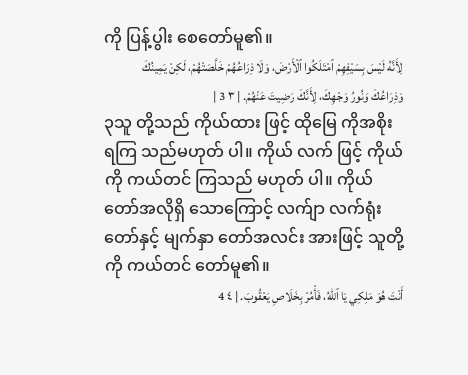ကို ပြန့်ပွါး စေတော်မူ၏။
لِأَنَّهُ لَيْسَ بِسَيْفِهِمْ ٱمْتَلَكُوا ٱلْأَرْضَ، وَلَا ذِرَاعُهُمْ خَلَّصَتْهُمْ، لَكِنْ يَمِينُكَ وَذِرَاعُكَ وَنُورُ وَجْهِكَ، لِأَنَّكَ رَضِيتَ عَنْهُمْ. | ٣ 3 |
၃သူ တို့သည် ကိုယ်ထား ဖြင့် ထိုမြေ ကိုအစိုး ရကြ သည်မဟုတ် ပါ။ ကိုယ် လက် ဖြင့် ကိုယ် ကို ကယ်တင် ကြသည် မဟုတ် ပါ။ ကိုယ်တော်အလိုရှိ သောကြောင့် လက်ျာ လက်ရုံးတော်နှင့် မျက်နှာ တော်အလင်း အားဖြင့် သူတို့ကို ကယ်တင် တော်မူ၏။
أَنْتَ هُوَ مَلِكِي يَا ٱللهُ، فَأْمُرْ بِخَلَاصِ يَعْقُوبَ. | ٤ 4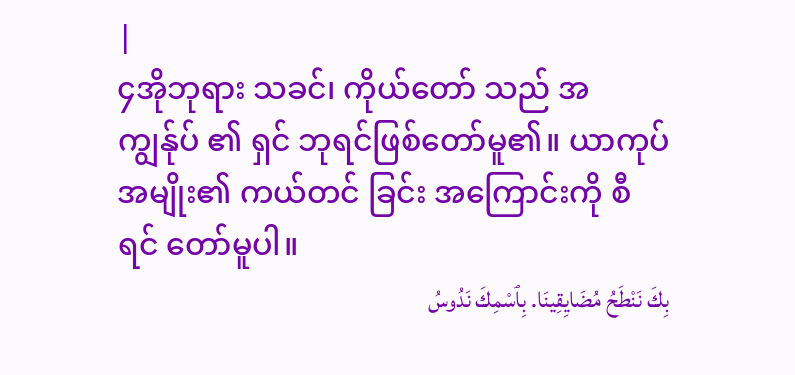|
၄အိုဘုရား သခင်၊ ကိုယ်တော် သည် အကျွန်ုပ် ၏ ရှင် ဘုရင်ဖြစ်တော်မူ၏။ ယာကုပ် အမျိုး၏ ကယ်တင် ခြင်း အကြောင်းကို စီရင် တော်မူပါ။
بِكَ نَنْطَحُ مُضَايِقِينَا. بِٱسْمِكَ نَدُوسُ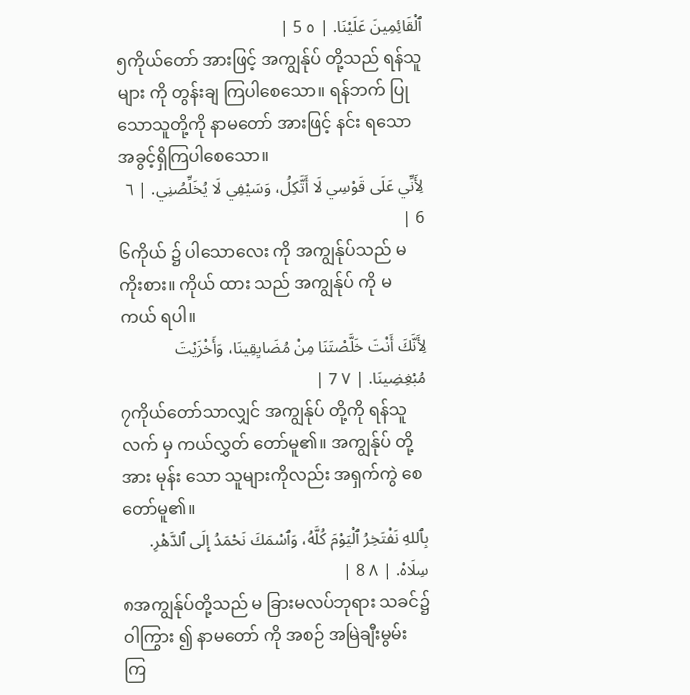ٱلْقَائِمِينَ عَلَيْنَا. | ٥ 5 |
၅ကိုယ်တော် အားဖြင့် အကျွန်ုပ် တို့သည် ရန်သူ များ ကို တွန်းချ ကြပါစေသော။ ရန်ဘက် ပြုသောသူတို့ကို နာမတော် အားဖြင့် နင်း ရသောအခွင့်ရှိကြပါစေသော။
لِأَنِّي عَلَى قَوْسِي لَا أَتَّكِلُ، وَسَيْفِي لَا يُخَلِّصُنِي. | ٦ 6 |
၆ကိုယ် ၌ ပါသောလေး ကို အကျွန်ုပ်သည် မ ကိုးစား။ ကိုယ် ထား သည် အကျွန်ုပ် ကို မ ကယ် ရပါ။
لِأَنَّكَ أَنْتَ خَلَّصْتَنَا مِنْ مُضَايِقِينَا، وَأَخْزَيْتَ مُبْغِضِينَا. | ٧ 7 |
၇ကိုယ်တော်သာလျှင် အကျွန်ုပ် တို့ကို ရန်သူ လက် မှ ကယ်လွှတ် တော်မူ၏။ အကျွန်ုပ် တို့အား မုန်း သော သူများကိုလည်း အရှက်ကွဲ စေတော်မူ၏။
بِٱللهِ نَفْتَخِرُ ٱلْيَوْمَ كُلَّهُ، وَٱسْمَكَ نَحْمَدُ إِلَى ٱلدَّهْرِ. سِلَاهْ. | ٨ 8 |
၈အကျွန်ုပ်တို့သည် မ ခြားမလပ်ဘုရား သခင်၌ ဝါကြွား ၍ နာမတော် ကို အစဉ် အမြဲချီးမွမ်း ကြ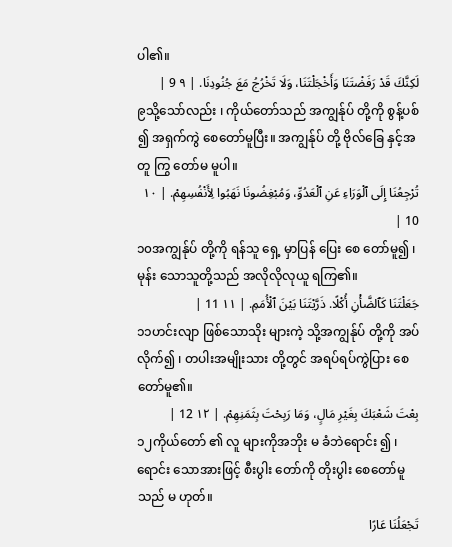ပါ၏။
لَكِنَّكَ قَدْ رَفَضْتَنَا وَأَخْجَلْتَنَا، وَلَا تَخْرُجُ مَعَ جُنُودِنَا. | ٩ 9 |
၉သို့သော်လည်း ၊ ကိုယ်တော်သည် အကျွန်ုပ် တို့ကို စွန့်ပစ် ၍ အရှက်ကွဲ စေတော်မူပြီး။ အကျွန်ုပ် တို့ ဗိုလ်ခြေ နှင့်အတူ ကြွ တော်မ မူပါ။
تُرْجِعُنَا إِلَى ٱلْوَرَاءِ عَنِ ٱلْعَدُوِّ، وَمُبْغِضُونَا نَهَبُوا لِأَنْفُسِهِمْ. | ١٠ 10 |
၁၀အကျွန်ုပ် တို့ကို ရန်သူ ရှေ့ မှာပြန် ပြေး စေ တော်မူ၍ ၊ မုန်း သောသူတို့သည် အလိုလိုလုယူ ရကြ၏။
جَعَلْتَنَا كَٱلضَّأْنِ أُكْلًا. ذَرَّيْتَنَا بَيْنَ ٱلْأُمَمِ. | ١١ 11 |
၁၁ဟင်းလျာ ဖြစ်သောသိုး များကဲ့ သို့အကျွန်ုပ် တို့ကို အပ် လိုက်၍ ၊ တပါးအမျိုးသား တို့တွင် အရပ်ရပ်ကွဲပြား စေ တော်မူ၏။
بِعْتَ شَعْبَكَ بِغَيْرِ مَالٍ، وَمَا رَبِحْتَ بِثَمَنِهِمْ. | ١٢ 12 |
၁၂ကိုယ်တော် ၏ လူ များကိုအဘိုး မ ခံဘဲရောင်း ၍ ၊ ရောင်း သောအားဖြင့် စီးပွါး တော်ကို တိုးပွါး စေတော်မူသည် မ ဟုတ်။
تَجْعَلُنَا عَارًا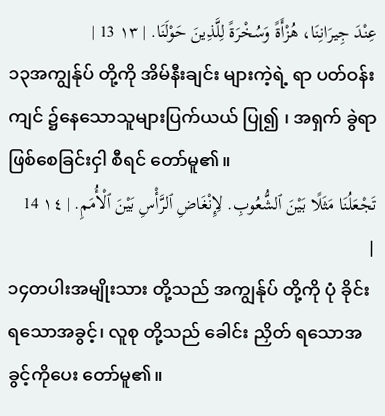عِنْدَ جِيرَانِنَا، هُزْأَةً وَسُخْرَةً لِلَّذِينَ حَوْلَنَا. | ١٣ 13 |
၁၃အကျွန်ုပ် တို့ကို အိမ်နီးချင်း များကဲ့ရဲ့ ရာ ပတ်ဝန်းကျင် ၌နေသောသူများပြက်ယယ် ပြု၍ ၊ အရှက် ခွဲရာ ဖြစ်စေခြင်းငှါ စီရင် တော်မူ၏။
تَجْعَلُنَا مَثَلًا بَيْنَ ٱلشُّعُوبِ. لِإِنْغَاضِ ٱلرَّأْسِ بَيْنَ ٱلْأُمَمِ. | ١٤ 14 |
၁၄တပါးအမျိုးသား တို့သည် အကျွန်ုပ် တို့ကို ပုံ ခိုင်း ရသောအခွင့်၊ လူစု တို့သည် ခေါင်း ညှိတ် ရသောအခွင့်ကိုပေး တော်မူ၏။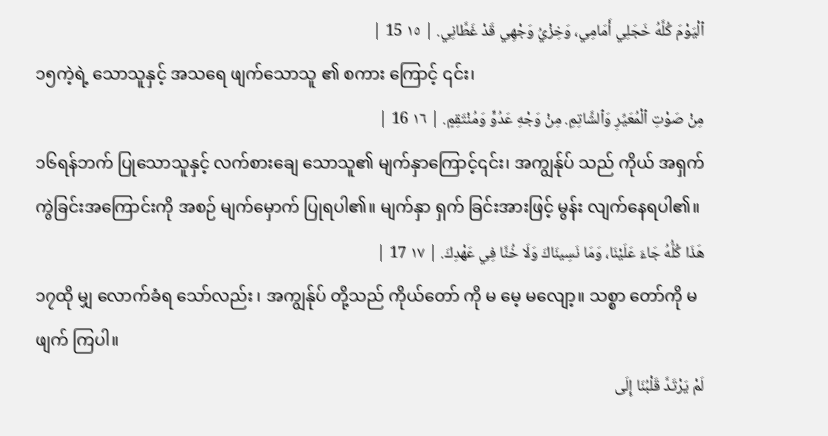ٱلْيَوْمَ كُلَّهُ خَجَلِي أَمَامِي، وَخِزْيُ وَجْهِي قَدْ غَطَّانِي. | ١٥ 15 |
၁၅ကဲ့ရဲ့ သောသူနှင့် အသရေ ဖျက်သောသူ ၏ စကား ကြောင့် ၎င်း၊
مِنْ صَوْتِ ٱلْمُعَيِّرِ وَٱلشَّاتِمِ. مِنْ وَجْهِ عَدُوٍّ وَمُنْتَقِمٍ. | ١٦ 16 |
၁၆ရန်ဘက် ပြုသောသူနှင့် လက်စားချေ သောသူ၏ မျက်နှာကြောင့်၎င်း၊ အကျွန်ုပ် သည် ကိုယ် အရှက် ကွဲခြင်းအကြောင်းကို အစဉ် မျက်မှောက် ပြုရပါ၏။ မျက်နှာ ရှက် ခြင်းအားဖြင့် မွန်း လျက်နေရပါ၏။
هَذَا كُلُّهُ جَاءَ عَلَيْنَا، وَمَا نَسِينَاكَ وَلَا خُنَّا فِي عَهْدِكَ. | ١٧ 17 |
၁၇ထို မျှ လောက်ခံရ သော်လည်း ၊ အကျွန်ုပ် တို့သည် ကိုယ်တော် ကို မ မေ့ မလျော့။ သစ္စာ တော်ကို မ ဖျက် ကြပါ။
لَمْ يَرْتَدَّ قَلْبُنَا إِلَى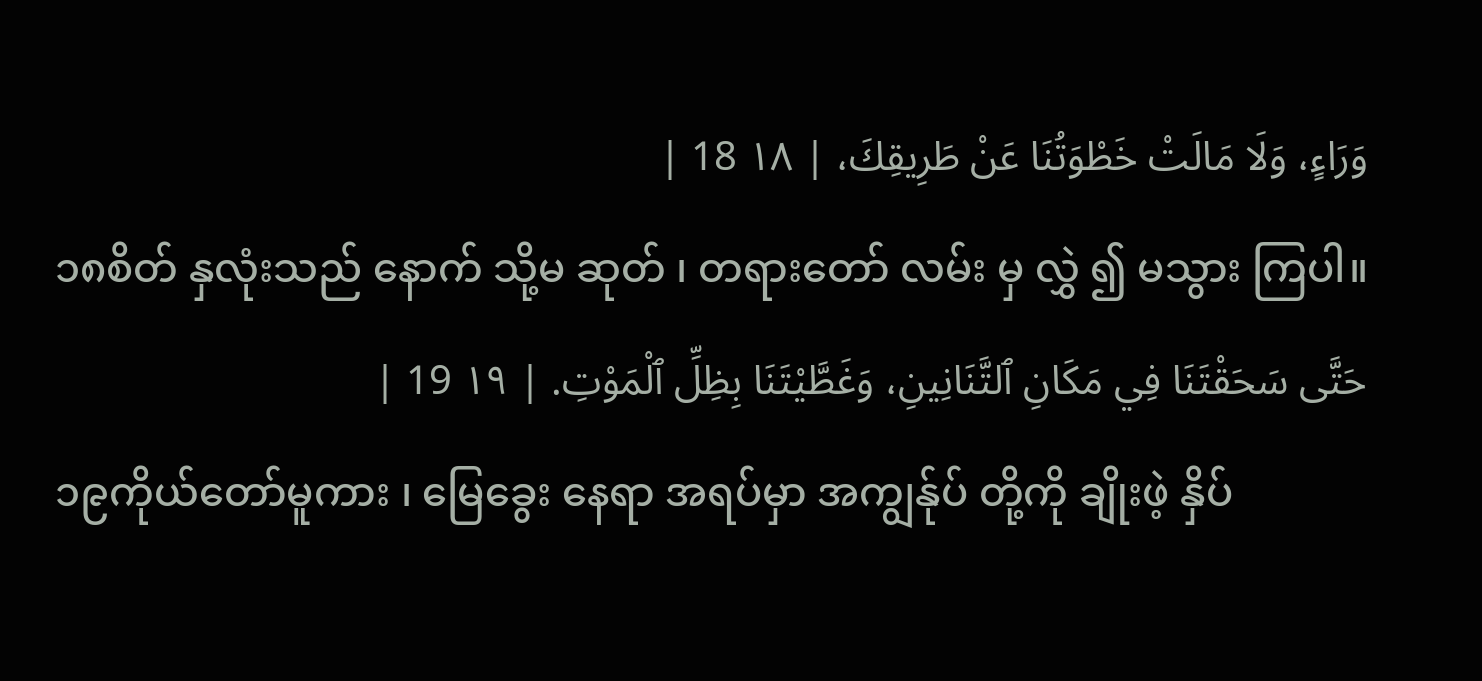وَرَاءٍ، وَلَا مَالَتْ خَطْوَتُنَا عَنْ طَرِيقِكَ، | ١٨ 18 |
၁၈စိတ် နှလုံးသည် နောက် သို့မ ဆုတ် ၊ တရားတော် လမ်း မှ လွှဲ ၍ မသွား ကြပါ။
حَتَّى سَحَقْتَنَا فِي مَكَانِ ٱلتَّنَانِينِ، وَغَطَّيْتَنَا بِظِلِّ ٱلْمَوْتِ. | ١٩ 19 |
၁၉ကိုယ်တော်မူကား ၊ မြေခွေး နေရာ အရပ်မှာ အကျွန်ုပ် တို့ကို ချိုးဖဲ့ နှိပ်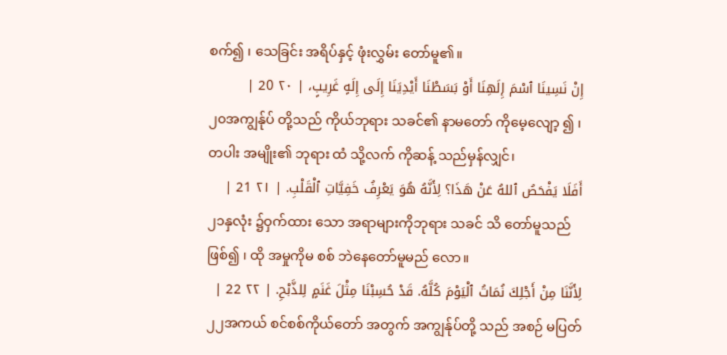စက်၍ ၊ သေခြင်း အရိပ်နှင့် ဖုံးလွှမ်း တော်မူ၏။
إِنْ نَسِينَا ٱسْمَ إِلَهِنَا أَوْ بَسَطْنَا أَيْدِيَنَا إِلَى إِلَهٍ غَرِيبٍ، | ٢٠ 20 |
၂၀အကျွန်ုပ် တို့သည် ကိုယ်ဘုရား သခင်၏ နာမတော် ကိုမေ့လျော့ ၍ ၊ တပါး အမျိုး၏ ဘုရား ထံ သို့လက် ကိုဆန့် သည်မှန်လျှင်၊
أَفَلَا يَفْحَصُ ٱللهُ عَنْ هَذَا؟ لِأَنَّهُ هُوَ يَعْرِفُ خَفِيَّاتِ ٱلْقَلْبِ. | ٢١ 21 |
၂၁နှလုံး ၌ဝှက်ထား သော အရာများကိုဘုရား သခင် သိ တော်မူသည်ဖြစ်၍ ၊ ထို အမှုကိုမ စစ် ဘဲနေတော်မူမည် လော။
لِأَنَّنَا مِنْ أَجْلِكَ نُمَاتُ ٱلْيَوْمَ كُلَّهُ. قَدْ حُسِبْنَا مِثْلَ غَنَمٍ لِلذَّبْحِ. | ٢٢ 22 |
၂၂အကယ် စင်စစ်ကိုယ်တော် အတွက် အကျွန်ုပ်တို့ သည် အစဉ် မပြတ်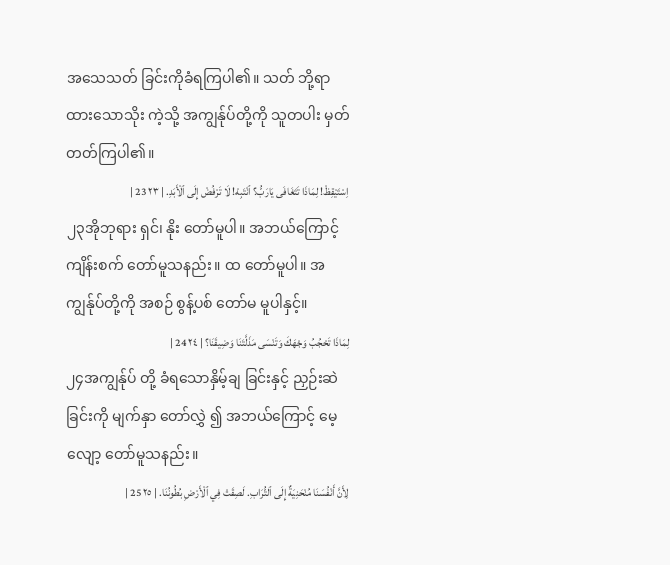အသေသတ် ခြင်းကိုခံရကြပါ၏။ သတ် ဘို့ရာထားသောသိုး ကဲ့သို့ အကျွန်ုပ်တို့ကို သူတပါး မှတ် တတ်ကြပါ၏။
اِسْتَيْقِظْ! لِمَاذَا تَتَغَافَى يَارَبُّ؟ ٱنْتَبِهْ! لَا تَرْفُضْ إِلَى ٱلْأَبَدِ. | ٢٣ 23 |
၂၃အိုဘုရား ရှင်၊ နိုး တော်မူပါ။ အဘယ်ကြောင့် ကျိန်းစက် တော်မူသနည်း။ ထ တော်မူပါ။ အကျွန်ုပ်တို့ကို အစဉ် စွန့်ပစ် တော်မ မူပါနှင့်။
لِمَاذَا تَحْجُبُ وَجْهَكَ وَتَنْسَى مَذَلَّتَنَا وَضِيقَنَا؟ | ٢٤ 24 |
၂၄အကျွန်ုပ် တို့ ခံရသောနှိမ့်ချ ခြင်းနှင့် ညှဉ်းဆဲ ခြင်းကို မျက်နှာ တော်လွှဲ ၍ အဘယ်ကြောင့် မေ့လျော့ တော်မူသနည်း။
لِأَنَّ أَنْفُسَنَا مُنْحَنِيَةٌ إِلَى ٱلتُّرَابِ. لَصِقَتْ فِي ٱلْأَرْضِ بُطُونُنَا. | ٢٥ 25 |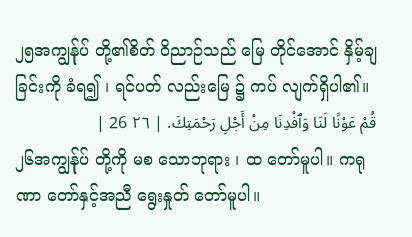၂၅အကျွန်ုပ် တို့၏စိတ် ဝိညာဉ်သည် မြေ တိုင်အောင် နှိမ့်ချ ခြင်းကို ခံရ၍ ၊ ရင်ပတ် လည်းမြေ ၌ ကပ် လျက်ရှိပါ၏။
قُمْ عَوْنًا لَنَا وَٱفْدِنَا مِنْ أَجْلِ رَحْمَتِكَ. | ٢٦ 26 |
၂၆အကျွန်ုပ် တို့ကို မစ သောဘုရား ၊ ထ တော်မူပါ။ ကရုဏာ တော်နှင့်အညီ ရွေးနှုတ် တော်မူပါ။